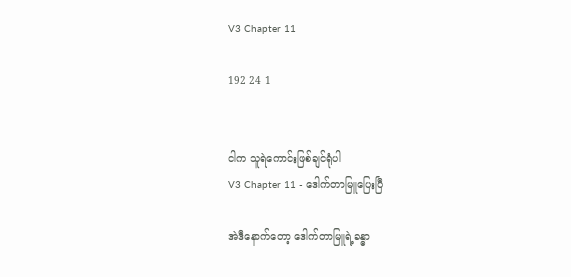V3 Chapter 11

192 24 1


ငါက သူရဲကောင်းဖြစ်ချင်ရုံပါ
V3 Chapter 11 - ဒေါက်တာမြူပြေးပြီ

အဲဒီနောက်တော့ ဒေါက်တာမြူရဲ့ခန္ဓာ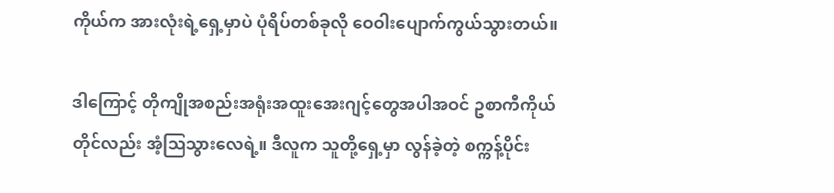ကိုယ်က အားလုံးရဲ့ရှေ့မှာပဲ ပုံရိပ်တစ်ခုလို ဝေဝါးပျောက်ကွယ်သွားတယ်။

ဒါကြောင့် တိုကျိုအစည်းအရုံးအထူးအေးဂျင့်တွေအပါအဝင် ဥစာကီကိုယ်တိုင်လည်း အံ့ဩသွားလေရဲ့။ ဒီလူက သူတို့ရှေ့မှာ လွန်ခဲ့တဲ့ စက္ကန့်ပိုင်း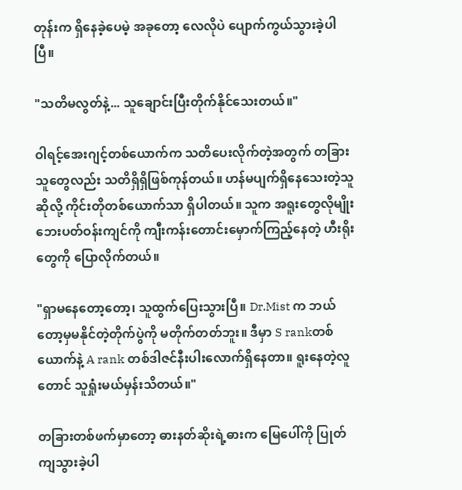တုန်းက ရှိနေခဲ့ပေမဲ့ အခုတော့ လေလိုပဲ ပျောက်ကွယ်သွားခဲ့ပါပြီ။

"သတိမလွတ်နဲ့... သူချောင်းပြီးတိုက်နိုင်သေးတယ်။"

ဝါရင့်အေးဂျင့်တစ်ယောက်က သတိပေးလိုက်တဲ့အတွက် တခြားသူတွေလည်း သတိရှိရှိဖြစ်ကုန်တယ်။ ဟန်မပျက်ရှိနေသေးတဲ့သူဆိုလို့ ကိုင်းတိုတစ်ယောက်သာ ရှိပါတယ်။ သူက အရူးတွေလိုမျိုး ဘေးပတ်ဝန်းကျင်ကို ကျီးကန်းတောင်းမှောက်ကြည့်နေတဲ့ ဟီးရိုးတွေကို ပြောလိုက်တယ်။

"ရှာမနေတော့တော့၊ သူထွက်ပြေးသွားပြီ။ Dr.Mist က ဘယ်တော့မှမနိုင်တဲ့တိုက်ပွဲကို မတိုက်တတ်ဘူး။ ဒီမှာ S rankတစ်ယောက်နဲ့ A rank တစ်ဒါဇင်နီးပါးလောက်ရှိနေတာ။ ရူးနေတဲ့လူတောင် သူရှုံးမယ်မှန်းသိတယ်။"

တခြားတစ်ဖက်မှာတော့ ဓားနတ်ဆိုးရဲ့ဓားက မြေပေါ်ကို ပြုတ်ကျသွားခဲ့ပါ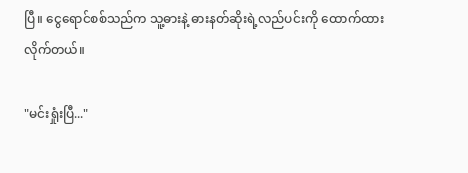ပြီ။ ငွေရောင်စစ်သည်က သူ့ဓားနဲ့ ဓားနတ်ဆိုးရဲ့လည်ပင်းကို ထောက်ထားလိုက်တယ်။

"မင်းရှုံးပြီ..."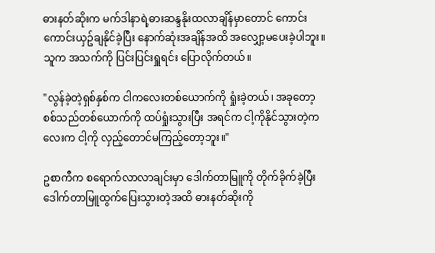ဓားနတ်ဆိုးက မက်ဒါနာရဲ့ဓားဆန္ဒနိုးထလာချိန်မှာတောင် ကောင်းကောင်းယှဥ်ချနိုင်ခဲ့ပြီး နောက်ဆုံးအချိန်အထိ အလျှော့မပေးခဲ့ပါဘူး။ သူက အသက်ကို ပြင်းပြင်းရှူရင်း ပြောလိုက်တယ်။

"လွန်ခဲ့တဲ့ရှစ်နှစ်က ငါကလေးတစ်ယောက်ကို ရှုံးခဲ့တယ်၊ အခုတော့ စစ်သည်တစ်ယောက်ကို ထပ်ရှုံးသွားပြီး အရင်က ငါ့ကိုနိုင်သွားတဲ့ကလေးက ငါ့ကို လှည့်တောင်မကြည့်တော့ဘူး။"

ဥစာကီက စရောက်လာလာချင်းမှာ ဒေါက်တာမြူကို တိုက်ခိုက်ခဲ့ပြီး ဒေါက်တာမြူထွက်ပြေးသွားတဲ့အထိ ဓားနတ်ဆိုးကို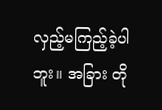လှည့်မကြည့်ခဲ့ပါဘူး။ အခြား တို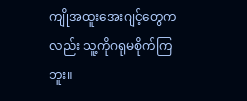ကျိုအထူးအေးဂျင့်တွေကလည်း သူ့ကိုဂရုမစိုက်ကြဘူး။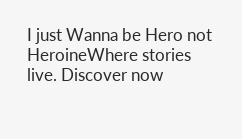I just Wanna be Hero not HeroineWhere stories live. Discover now